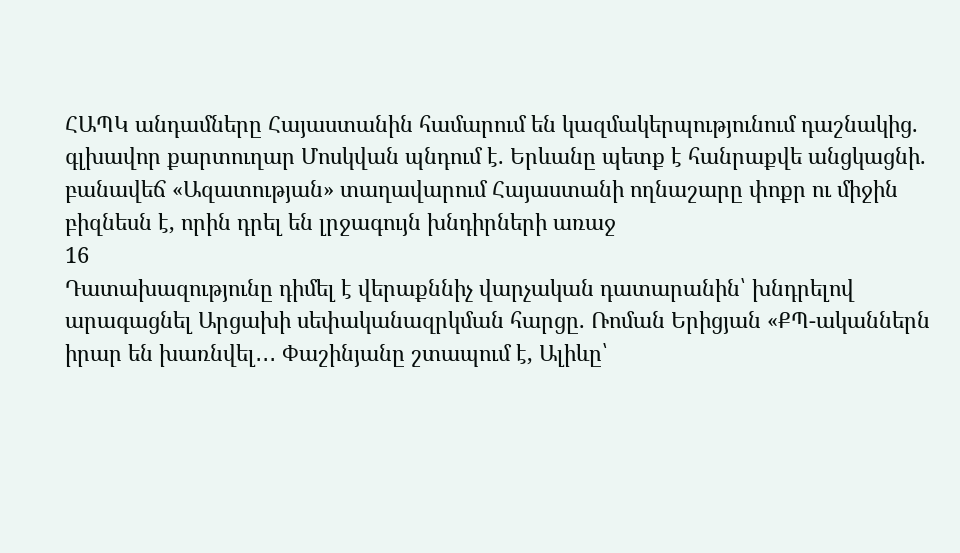ՀԱՊԿ անդամները Հայաստանին համարում են կազմակերպությունում դաշնակից. գլխավոր քարտուղար Մոսկվան պնդում է. Երևանը պետք է հանրաքվե անցկացնի. բանավեճ «Ազատության» տաղավարում Հայաստանի ողնաշարը փոքր ու միջին բիզնեսն է, որին դրել են լրջագույն խնդիրների առաջ
16
Դատախազությունը դիմել է վերաքննիչ վարչական դատարանին՝ խնդրելով արագացնել Արցախի սեփականազրկման հարցը. Ռոման Երիցյան «ՔՊ-ականներն իրար են խառնվել․․․ Փաշինյանը շտապում է, Ալիևը՝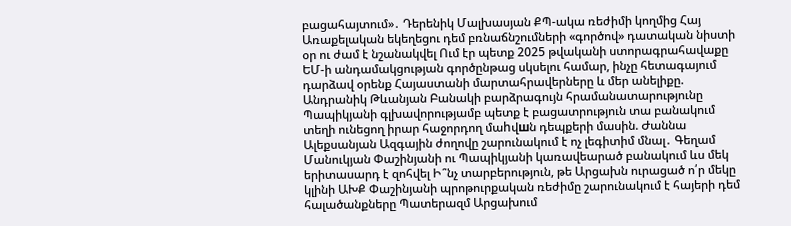բացահայտում»․ Դերենիկ Մալխասյան ՔՊ-ակա ռեժիմի կողմից Հայ Առաքելական եկեղեցու դեմ բռնաճնշումների «գործով» դատական նիստի օր ու ժամ է նշանակվել Ում էր պետք 2025 թվականի ստորագրահավաքը ԵՄ-ի անդամակցության գործընթաց սկսելու համար, ինչը հետագայում դարձավ օրենք Հայաստանի մարտահրավերները և մեր անելիքը. Անդրանիկ Թևանյան Բանակի բարձրագույն հրամանատարությունը Պապիկյանի գլխավորությամբ պետք է բացատրություն տա բանակում տեղի ունեցող իրար հաջորդող մաhվшն դեպքերի մասին. Ժաննա Ալեքսանյան Ազգային ժողովը շարունակում է ոչ լեգիտիմ մնալ․ Գեղամ Մանուկյան Փաշինյանի ու Պապիկյանի կառավեարած բանակում ևս մեկ երիտասարդ է զոհվել Ի՞նչ տարբերություն, թե Արցախն ուրացած ո՛ր մեկը կլինի ԱԽՔ Փաշինյանի պրոթուրքական ռեժիմը շարունակում է հայերի դեմ հալածանքները Պատերազմ Արցախում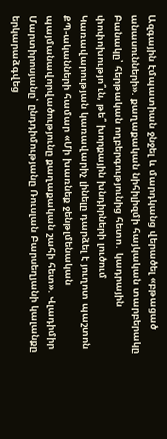Ազգային էմպատիան ջնջել և մարդկանց վերածել «բթացած անասունների». քաղաքական նիհիլիզմի հայկական տարբերակը Բանակը՝ հերթական ողբերգությունից հետո․ կադրային փոփոխությո՞ւն, թե՞ խորքային խնդիրների լուծում Կառավարության կառավարիչ լինելը դարձել է յուղոտ պաշտոն ՔՊ-ականների համար «Մի խառնեք ջենթլմենական պայմանավորվածությունը քաղաքական շահի հետ». Վլադիմիր Մարտիրոսյանը՝ ընդդիմությանը Ռուսլան Բարսեղյանի կալանքը երկարաձգվեց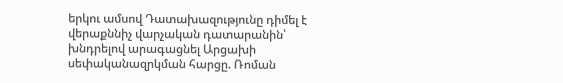երկու ամսով Դատախազությունը դիմել է վերաքննիչ վարչական դատարանին՝ խնդրելով արագացնել Արցախի սեփականազրկման հարցը. Ռոման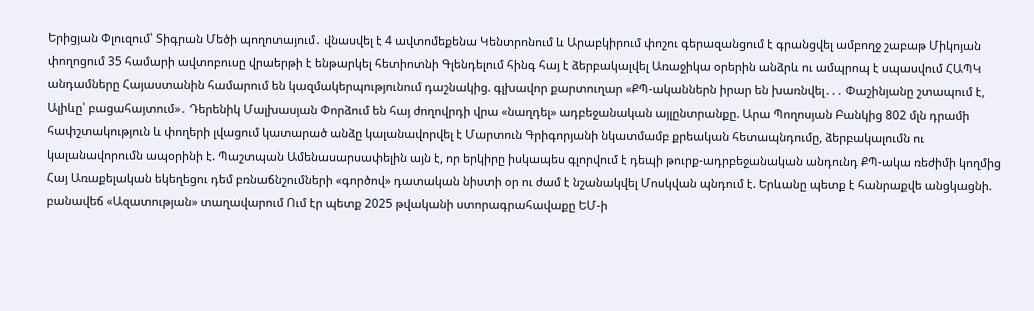Երիցյան Փլուզում՝ Տիգրան Մեծի պողոտայում․ վնասվել է 4 ավտոմեքենա Կենտրոնում և Արաբկիրում փոշու գերազանցում է գրանցվել ամբողջ շաբաթ Միկոյան փողոցում 35 համարի ավտոբուսը վրաերթի է ենթարկել հետիոտնի Գլենդելում հինգ հայ է ձերբակալվել Առաջիկա օրերին անձրև ու ամպրոպ է սպասվում ՀԱՊԿ անդամները Հայաստանին համարում են կազմակերպությունում դաշնակից. գլխավոր քարտուղար «ՔՊ-ականներն իրար են խառնվել․․․ Փաշինյանը շտապում է, Ալիևը՝ բացահայտում»․ Դերենիկ Մալխասյան Փորձում են հայ ժողովրդի վրա «նաղդել» ադբեջանական այլընտրանքը. Արա Պողոսյան Բանկից 802 մլն դրամի հափշտակություն և փողերի լվացում կատարած անձը կալանավորվել է Մարտուն Գրիգորյանի նկատմամբ քրեական հետապնդումը, ձերբակալումն ու կալանավորումն ապօրինի է. Պաշտպան Ամենասարսափելին այն է, որ երկիրը իսկապես գլորվում է դեպի թուրք-ադրբեջանական անդունդ ՔՊ-ակա ռեժիմի կողմից Հայ Առաքելական եկեղեցու դեմ բռնաճնշումների «գործով» դատական նիստի օր ու ժամ է նշանակվել Մոսկվան պնդում է. Երևանը պետք է հանրաքվե անցկացնի. բանավեճ «Ազատության» տաղավարում Ում էր պետք 2025 թվականի ստորագրահավաքը ԵՄ-ի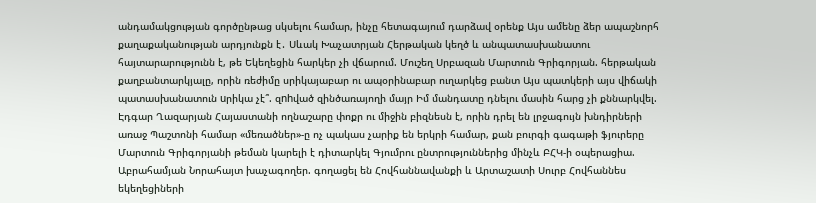անդամակցության գործընթաց սկսելու համար, ինչը հետագայում դարձավ օրենք Այս ամենը ձեր ապաշնորհ քաղաքականության արդյունքն է․ Սևակ Խաչատրյան Հերթական կեղծ և անպատասխանատու հայտարարությունն է, թե Եկեղեցին հարկեր չի վճարում. Մուշեղ Սրբազան Մարտուն Գրիգորյան. հերթական քաղբանտարկյալը, որին ռեժիմը սրիկայաբար ու ապօրինաբար ուղարկեց բանտ Այս պատկերի այս վիճակի պատասխանատուն uրիկա չէ՞. զnhված զինծառայողի մայր Իմ մանդատը դնելու մասին հարց չի քննարկվել. Էդգար Ղազարյան Հայաստանի ողնաշարը փոքր ու միջին բիզնեսն է, որին դրել են լրջագույն խնդիրների առաջ Պաշտոնի համար «մեռածներ»-ը ոչ պակաս չարիք են երկրի համար, քան բուրգի գագաթի ֆյուրերը Մարտուն Գրիգորյանի թեման կարելի է դիտարկել Գյումրու ընտրություններից մինչև ԲՀԿ-ի օպերացիա. Աբրահամյան Նորահայտ խաչագողեր. գողացել են Հովհաննավանքի և Արտաշատի Սուրբ Հովհաննես եկեղեցիների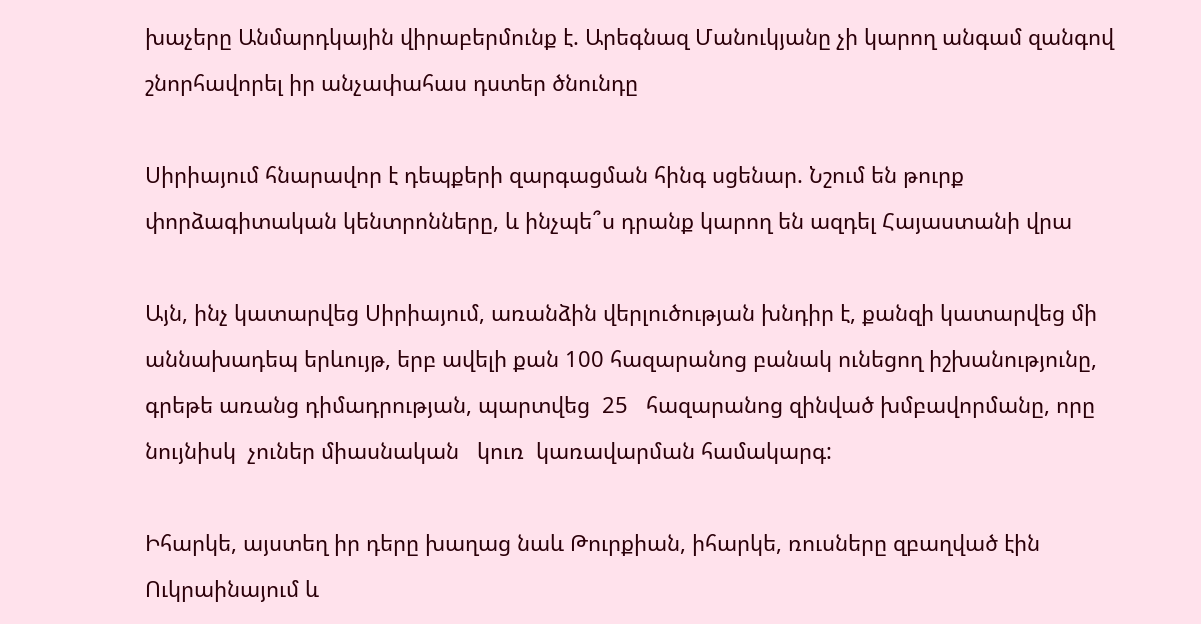խաչերը Անմարդկային վիրաբերմունք է. Արեգնազ Մանուկյանը չի կարող անգամ զանգով շնորհավորել իր անչափահաս դստեր ծնունդը

Սիրիայում հնարավոր է դեպքերի զարգացման հինգ սցենար. Նշում են թուրք փորձագիտական կենտրոնները, և ինչպե՞ս դրանք կարող են ազդել Հայաստանի վրա

Այն, ինչ կատարվեց Սիրիայում, առանձին վերլուծության խնդիր է, քանզի կատարվեց մի աննախադեպ երևույթ, երբ ավելի քան 100 հազարանոց բանակ ունեցող իշխանությունը, գրեթե առանց դիմադրության, պարտվեց  25   հազարանոց զինված խմբավորմանը, որը նույնիսկ  չուներ միասնական   կուռ  կառավարման համակարգ:

Իհարկե, այստեղ իր դերը խաղաց նաև Թուրքիան, իհարկե, ռուսները զբաղված էին Ուկրաինայում և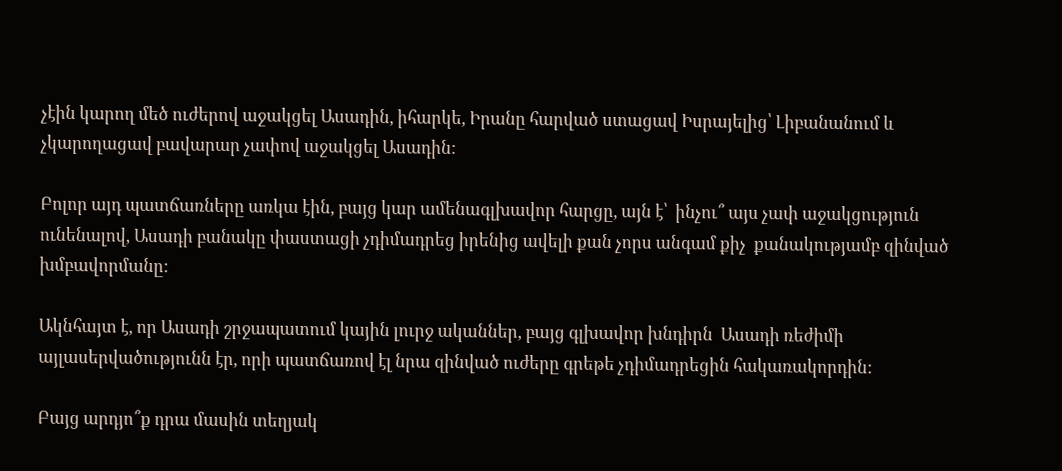չէին կարող մեծ ուժերով աջակցել Ասադին, իհարկե, Իրանը հարված ստացավ Իսրայելից՝ Լիբանանում և չկարողացավ բավարար չափով աջակցել Ասադին:

Բոլոր այդ պատճառները առկա էին, բայց կար ամենագլխավոր հարցը, այն է՝  ինչու՞ այս չափ աջակցություն ունենալով, Ասադի բանակը փաստացի չդիմադրեց իրենից ավելի քան չորս անգամ քիչ  քանակությամբ զինված խմբավորմանը:

Ակնհայտ է, որ Ասադի շրջապատում կային լուրջ ականներ, բայց գլխավոր խնդիրն  Ասադի ռեժիմի այլասերվածությունն էր, որի պատճառով էլ նրա զինված ուժերը գրեթե չդիմադրեցին հակառակորդին:

Բայց արդյո՞ք դրա մասին տեղյակ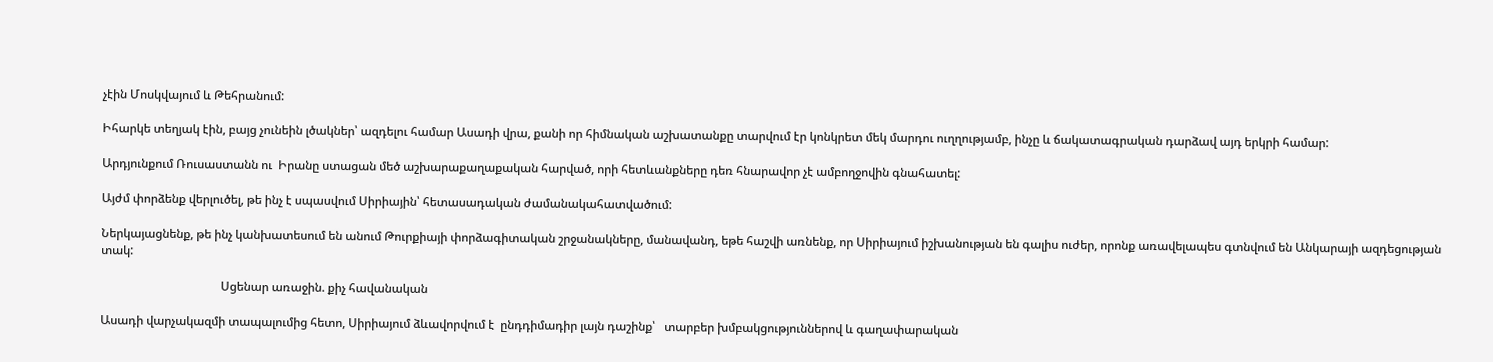չէին Մոսկվայում և Թեհրանում:

Իհարկե տեղյակ էին, բայց չունեին լծակներ՝ ազդելու համար Ասադի վրա, քանի որ հիմնական աշխատանքը տարվում էր կոնկրետ մեկ մարդու ուղղությամբ, ինչը և ճակատագրական դարձավ այդ երկրի համար:

Արդյունքում Ռուսաստանն ու  Իրանը ստացան մեծ աշխարաքաղաքական հարված, որի հետևանքները դեռ հնարավոր չէ ամբողջովին գնահատել:

Այժմ փորձենք վերլուծել, թե ինչ է սպասվում Սիրիային՝ հետասադական ժամանակահատվածում:

Ներկայացնենք, թե ինչ կանխատեսում են անում Թուրքիայի փորձագիտական շրջանակները, մանավանդ, եթե հաշվի առնենք, որ Սիրիայում իշխանության են գալիս ուժեր, որոնք առավելապես գտնվում են Անկարայի ազդեցության տակ:

                                        Սցենար առաջին. քիչ հավանական

Ասադի վարչակազմի տապալումից հետո, Սիրիայում ձևավորվում է  ընդդիմադիր լայն դաշինք՝   տարբեր խմբակցություններով և գաղափարական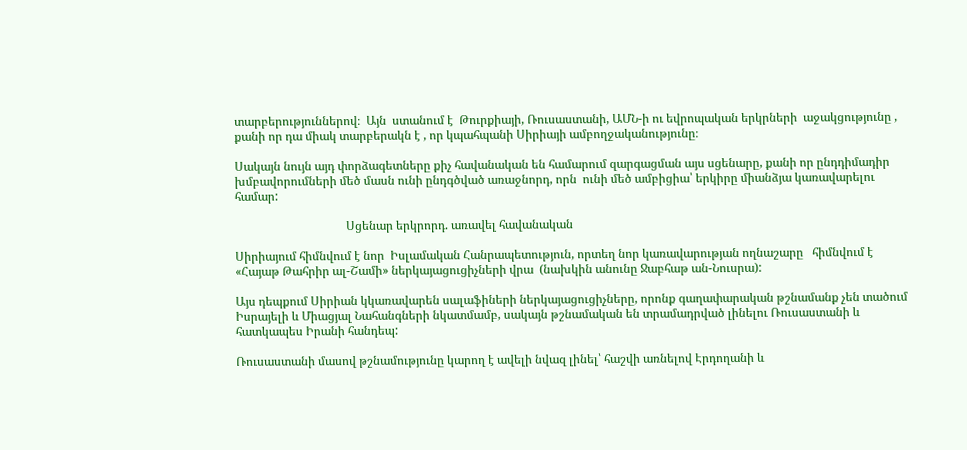տարբերություններով։  Այն  ստանում է  Թուրքիայի, Ռուսաստանի, ԱՄՆ-ի ու եվրոպական երկրների  աջակցությունը , քանի որ դա միակ տարբերակն է , որ կպահպանի Սիրիայի ամբողջականությունը։

Սակայն նույն այդ փորձագետները քիչ հավանական են համարում զարգացման այս սցենարը, քանի որ ընդդիմադիր խմբավորումների մեծ մասն ունի ընդգծված առաջնորդ, որն  ունի մեծ ամբիցիա՝ երկիրը միանձյա կառավարելու համար:

                                     Սցենար երկրորդ. առավել հավանական

Սիրիայում հիմնվում է նոր  Իսլամական Հանրապետություն, որտեղ նոր կառավարության ողնաշարը   հիմնվում է   «Հայաթ Թահրիր ալ-Շամի» ներկայացուցիչների վրա  (նախկին անունը Ջաբհաթ ան-Նուսրա):

Այս դեպքում Սիրիան կկառավարեն սալաֆիների ներկայացուցիչները, որոնք գաղափարական թշնամանք չեն տածում Իսրայելի և Միացյալ Նահանգների նկատմամբ, սակայն թշնամական են տրամադրված լինելու Ռուսաստանի և հատկապես Իրանի հանդեպ:

Ռուսաստանի մասով թշնամությունը կարող է ավելի նվազ լինել՝ հաշվի առնելով Էրդողանի և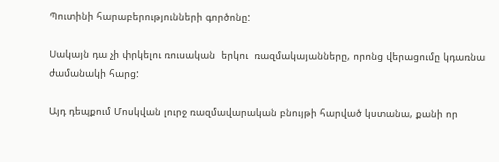Պուտինի հարաբերությունների գործոնը:

Սակայն դա չի փրկելու ռուսական  երկու  ռազմակայանները, որոնց վերացումը կդառնա ժամանակի հարց:

Այդ դեպքում Մոսկվան լուրջ ռազմավարական բնույթի հարված կստանա, քանի որ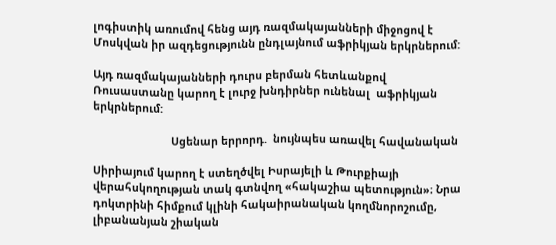լոգիստիկ առումով հենց այդ ռազմակայանների միջոցով է Մոսկվան իր ազդեցությունն ընդլայնում աֆրիկյան երկրներում:

Այդ ռազմակայանների դուրս բերման հետևանքով Ռուսաստանը կարող է լուրջ խնդիրներ ունենալ  աֆրիկյան երկրներում:

                          Սցենար երրորդ.  նույնպես առավել հավանական

Սիրիայում կարող է ստեղծվել Իսրայելի և Թուրքիայի վերահսկողության տակ գտնվող «հակաշիա պետություն»։ Նրա դոկտրինի հիմքում կլինի հակաիրանական կողմնորոշումը, լիբանանյան շիական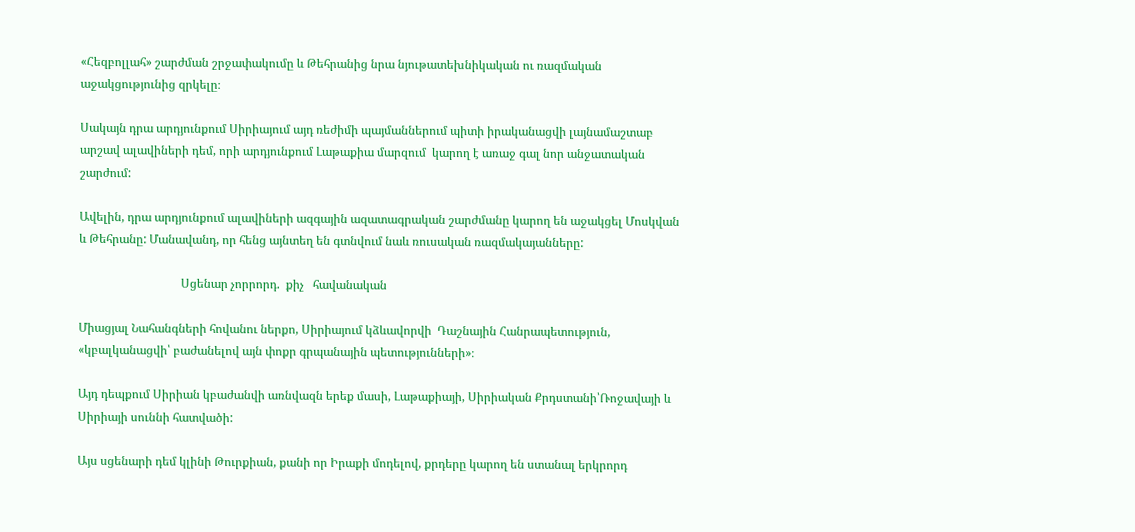«Հեզբոլլահ» շարժման շրջափակումը և Թեհրանից նրա նյութատեխնիկական ու ռազմական աջակցությունից զրկելը։

Սակայն դրա արդյունքում Սիրիայում այդ ռեժիմի պայմաններում պիտի իրականացվի լայնամաշտաբ արշավ ալավիների դեմ, որի արդյունքում Լաթաքիա մարզում  կարող է առաջ գալ նոր անջատական շարժում:

Ավելին, դրա արդյունքում ալավիների ազգային ազատագրական շարժմանը կարող են աջակցել Մոսկվան և Թեհրանը: Մանավանդ, որ հենց այնտեղ են գտնվում նաև ռուսական ռազմակայանները:

                                  Սցենար չորրորդ.  քիչ   հավանական

Միացյալ Նահանգների հովանու ներքո, Սիրիայում կձևավորվի  Դաշնային Հանրապետություն, «կբալկանացվի՝ բաժանելով այն փոքր գրպանային պետությունների»։

Այդ դեպքում Սիրիան կբաժանվի առնվազն երեք մասի, Լաթաքիայի, Սիրիական Քրդստանի՝Ռոջավայի և Սիրիայի սուննի հատվածի:

Այս սցենարի դեմ կլինի Թուրքիան, քանի որ Իրաքի մոդելով, քրդերը կարող են ստանալ երկրորդ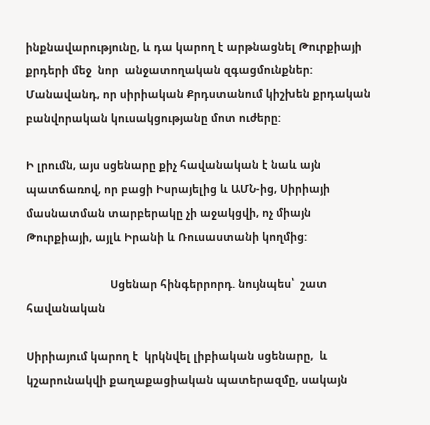ինքնավարությունը, և դա կարող է արթնացնել Թուրքիայի քրդերի մեջ  նոր  անջատողական զգացմունքներ: Մանավանդ, որ սիրիական Քրդստանում կիշխեն քրդական բանվորական կուսակցությանը մոտ ուժերը:

Ի լրումն, այս սցենարը քիչ հավանական է նաև այն պատճառով, որ բացի Իսրայելից և ԱՄՆ-ից, Սիրիայի մասնատման տարբերակը չի աջակցվի, ոչ միայն Թուրքիայի, այլև Իրանի և Ռուսաստանի կողմից:

                            Սցենար հինգերրորդ. նույնպես՝  շատ հավանական

Սիրիայում կարող է  կրկնվել լիբիական սցենարը,  և կշարունակվի քաղաքացիական պատերազմը, սակայն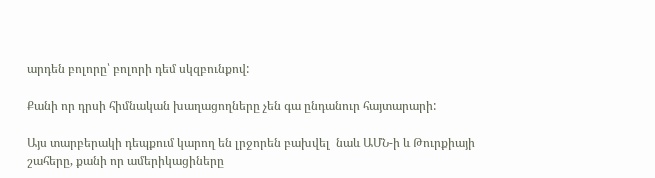արդեն բոլորը՝ բոլորի դեմ սկզբունքով:

Քանի որ դրսի հիմնական խաղացողները չեն գա ընդանուր հայտարարի:

Այս տարբերակի դեպքում կարող են լրջորեն բախվել  նաև ԱՄՆ-ի և Թուրքիայի շահերը, քանի որ ամերիկացիները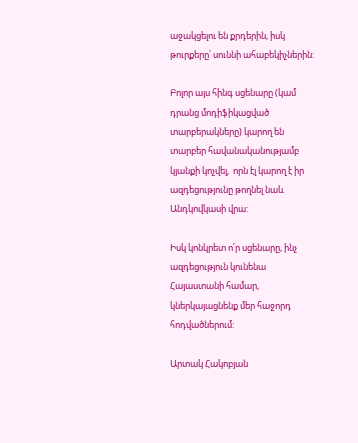աջակցելու են քրդերին, իսկ թուրքերը՝ սուննի ահաբեկիչներին:

Բոլոր այս հինգ սցենարը (կամ դրանց մոդիֆիկացված տարբերակները) կարող են տարբեր հավանականությամբ կյանքի կոչվել,  որն էլ կարող է իր ազդեցությունը թողնել նաև Անդկովկասի վրա:

Իսկ կոնկրետ ո՛ր սցենարը, ինչ ազդեցություն կունենա Հայաստանի համար, կներկայացնենք մեր հաջորդ հոդվածներում:

Արտակ Հակոբյան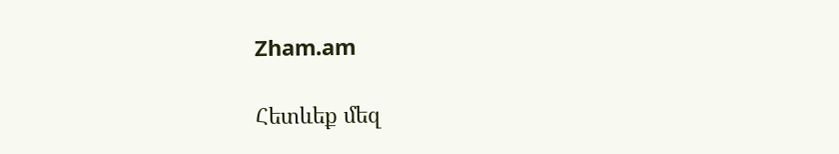Zham.am

Հետևեք մեզ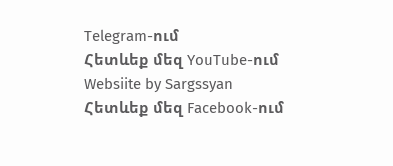Telegram-ում
Հետևեք մեզ YouTube-ում
Websiite by Sargssyan
Հետևեք մեզ Facebook-ում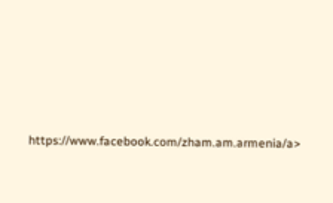https://www.facebook.com/zham.am.armenia/a>